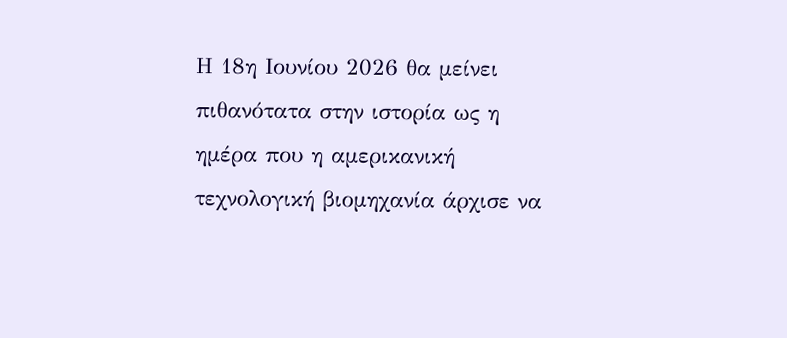Η 18η Ιουνίου 2026 θα μείνει πιθανότατα στην ιστορία ως η ημέρα που η αμερικανική τεχνολογική βιομηχανία άρχισε να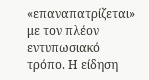«επαναπατρίζεται» με τον πλέον εντυπωσιακό τρόπο. Η είδηση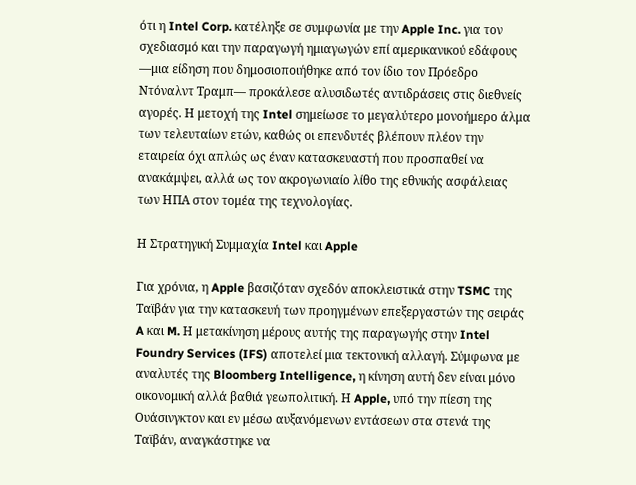ότι η Intel Corp. κατέληξε σε συμφωνία με την Apple Inc. για τον σχεδιασμό και την παραγωγή ημιαγωγών επί αμερικανικού εδάφους —μια είδηση που δημοσιοποιήθηκε από τον ίδιο τον Πρόεδρο Ντόναλντ Τραμπ— προκάλεσε αλυσιδωτές αντιδράσεις στις διεθνείς αγορές. Η μετοχή της Intel σημείωσε το μεγαλύτερο μονοήμερο άλμα των τελευταίων ετών, καθώς οι επενδυτές βλέπουν πλέον την εταιρεία όχι απλώς ως έναν κατασκευαστή που προσπαθεί να ανακάμψει, αλλά ως τον ακρογωνιαίο λίθο της εθνικής ασφάλειας των ΗΠΑ στον τομέα της τεχνολογίας.

Η Στρατηγική Συμμαχία Intel και Apple

Για χρόνια, η Apple βασιζόταν σχεδόν αποκλειστικά στην TSMC της Ταϊβάν για την κατασκευή των προηγμένων επεξεργαστών της σειράς A και M. Η μετακίνηση μέρους αυτής της παραγωγής στην Intel Foundry Services (IFS) αποτελεί μια τεκτονική αλλαγή. Σύμφωνα με αναλυτές της Bloomberg Intelligence, η κίνηση αυτή δεν είναι μόνο οικονομική αλλά βαθιά γεωπολιτική. Η Apple, υπό την πίεση της Ουάσινγκτον και εν μέσω αυξανόμενων εντάσεων στα στενά της Ταϊβάν, αναγκάστηκε να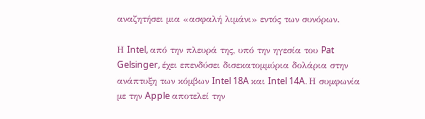αναζητήσει μια «ασφαλή λιμάνι» εντός των συνόρων.

Η Intel, από την πλευρά της, υπό την ηγεσία του Pat Gelsinger, έχει επενδύσει δισεκατομμύρια δολάρια στην ανάπτυξη των κόμβων Intel 18A και Intel 14A. Η συμφωνία με την Apple αποτελεί την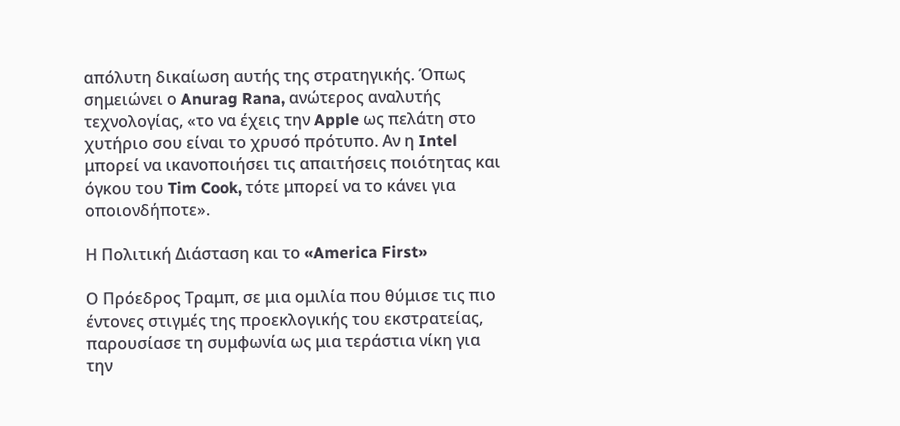απόλυτη δικαίωση αυτής της στρατηγικής. Όπως σημειώνει ο Anurag Rana, ανώτερος αναλυτής τεχνολογίας, «το να έχεις την Apple ως πελάτη στο χυτήριο σου είναι το χρυσό πρότυπο. Αν η Intel μπορεί να ικανοποιήσει τις απαιτήσεις ποιότητας και όγκου του Tim Cook, τότε μπορεί να το κάνει για οποιονδήποτε».

Η Πολιτική Διάσταση και το «America First»

Ο Πρόεδρος Τραμπ, σε μια ομιλία που θύμισε τις πιο έντονες στιγμές της προεκλογικής του εκστρατείας, παρουσίασε τη συμφωνία ως μια τεράστια νίκη για την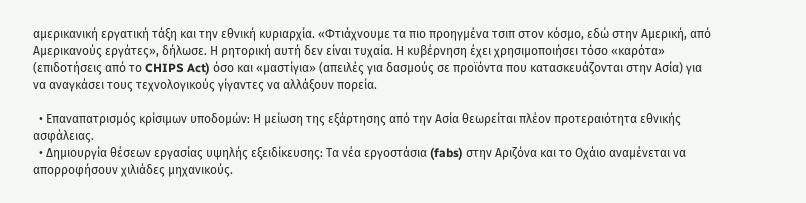αμερικανική εργατική τάξη και την εθνική κυριαρχία. «Φτιάχνουμε τα πιο προηγμένα τσιπ στον κόσμο, εδώ στην Αμερική, από Αμερικανούς εργάτες», δήλωσε. Η ρητορική αυτή δεν είναι τυχαία. Η κυβέρνηση έχει χρησιμοποιήσει τόσο «καρότα» (επιδοτήσεις από το CHIPS Act) όσο και «μαστίγια» (απειλές για δασμούς σε προϊόντα που κατασκευάζονται στην Ασία) για να αναγκάσει τους τεχνολογικούς γίγαντες να αλλάξουν πορεία.

  • Επαναπατρισμός κρίσιμων υποδομών: Η μείωση της εξάρτησης από την Ασία θεωρείται πλέον προτεραιότητα εθνικής ασφάλειας.
  • Δημιουργία θέσεων εργασίας υψηλής εξειδίκευσης: Τα νέα εργοστάσια (fabs) στην Αριζόνα και το Οχάιο αναμένεται να απορροφήσουν χιλιάδες μηχανικούς.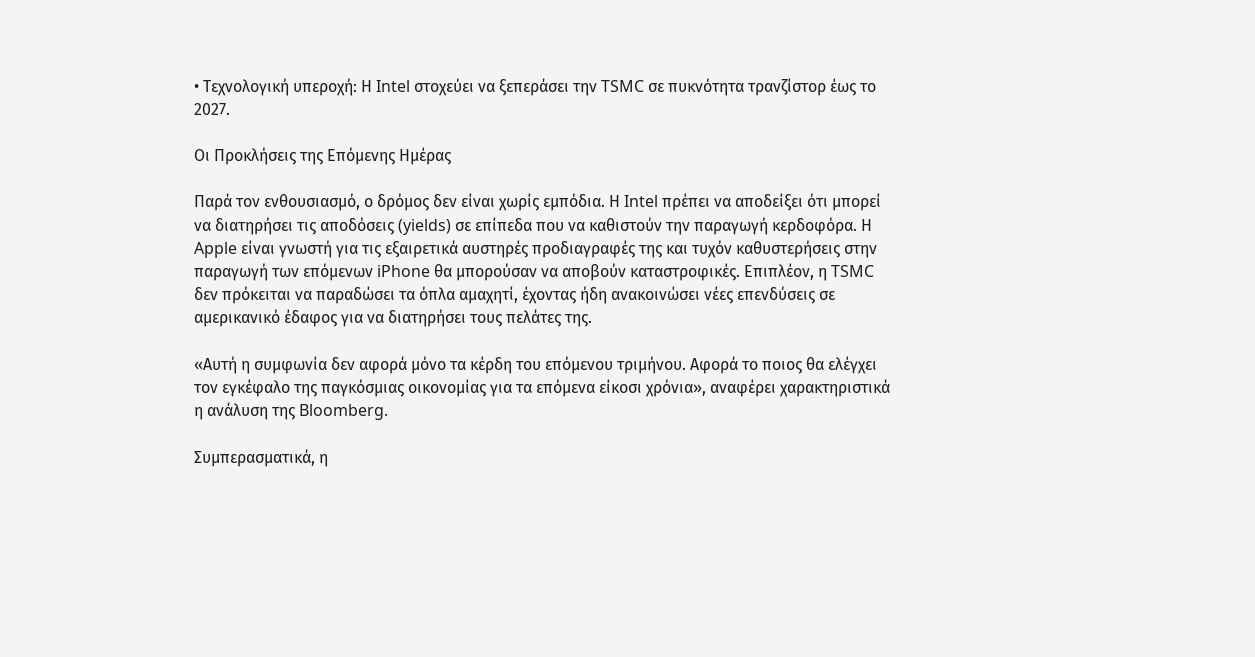• Τεχνολογική υπεροχή: Η Intel στοχεύει να ξεπεράσει την TSMC σε πυκνότητα τρανζίστορ έως το 2027.

Οι Προκλήσεις της Επόμενης Ημέρας

Παρά τον ενθουσιασμό, ο δρόμος δεν είναι χωρίς εμπόδια. Η Intel πρέπει να αποδείξει ότι μπορεί να διατηρήσει τις αποδόσεις (yields) σε επίπεδα που να καθιστούν την παραγωγή κερδοφόρα. Η Apple είναι γνωστή για τις εξαιρετικά αυστηρές προδιαγραφές της και τυχόν καθυστερήσεις στην παραγωγή των επόμενων iPhone θα μπορούσαν να αποβούν καταστροφικές. Επιπλέον, η TSMC δεν πρόκειται να παραδώσει τα όπλα αμαχητί, έχοντας ήδη ανακοινώσει νέες επενδύσεις σε αμερικανικό έδαφος για να διατηρήσει τους πελάτες της.

«Αυτή η συμφωνία δεν αφορά μόνο τα κέρδη του επόμενου τριμήνου. Αφορά το ποιος θα ελέγχει τον εγκέφαλο της παγκόσμιας οικονομίας για τα επόμενα είκοσι χρόνια», αναφέρει χαρακτηριστικά η ανάλυση της Bloomberg.

Συμπερασματικά, η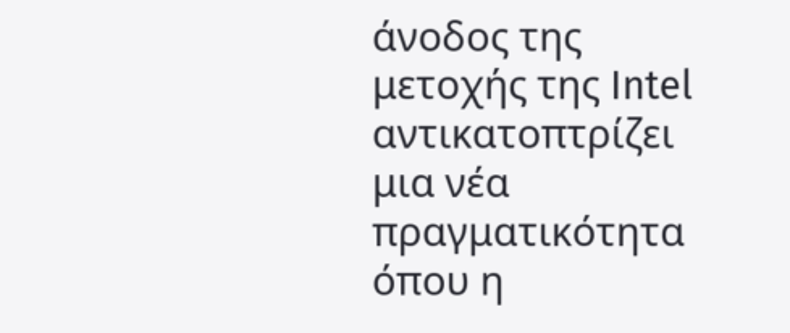άνοδος της μετοχής της Intel αντικατοπτρίζει μια νέα πραγματικότητα όπου η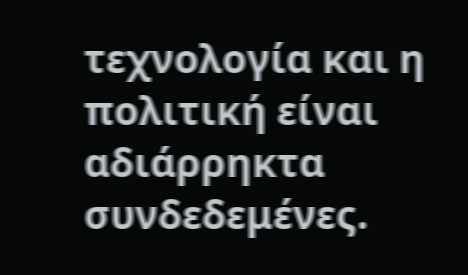τεχνολογία και η πολιτική είναι αδιάρρηκτα συνδεδεμένες.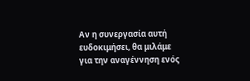Αν η συνεργασία αυτή ευδοκιμήσει, θα μιλάμε για την αναγέννηση ενός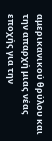αμερικανικού θρύλου και την απαρχή μιας νέας εποχής για την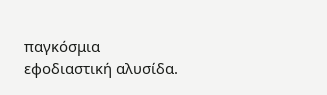παγκόσμια εφοδιαστική αλυσίδα.